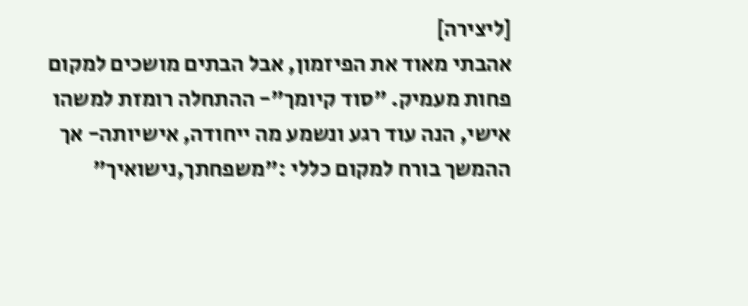[ליצירה]
אהבתי מאוד את הפיזמון, אבל הבתים מושכים למקום פחות מעמיק. "סוד קיומך"- ההתחלה רומזת למשהו אישי, הנה עוד רגע ונשמע מה ייחודה, אישיותה- אך ההמשך בורח למקום כללי :"משפחתך,נישואיך"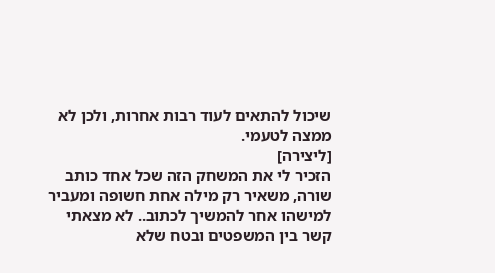שיכול להתאים לעוד רבות אחרות, ולכן לא ממצה לטעמי.
[ליצירה]
הזכיר לי את המשחק הזה שכל אחד כותב שורה, משאיר רק מילה אחת חשופה ומעביר למישהו אחר להמשיך לכתוב.. לא מצאתי קשר בין המשפטים ובטח שלא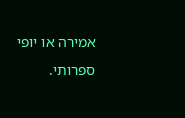אמירה או יופי ספרותי.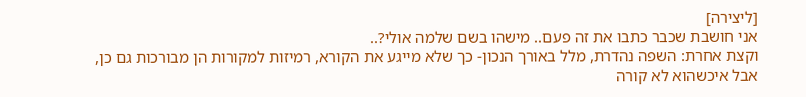[ליצירה]
אני חושבת שכבר כתבו את זה פעם.. מישהו בשם שלמה אולי?..
וקצת אחרת: השפה נהדרת, מלל באורך הנכון- כך שלא מייגע את הקורא, רמיזות למקורות הן מבורכות גם כן, אבל איכשהוא לא קורה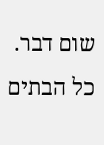שום דבר. כל הבתים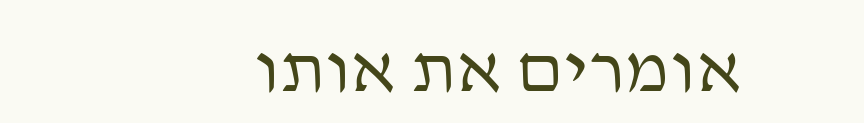אומרים את אותו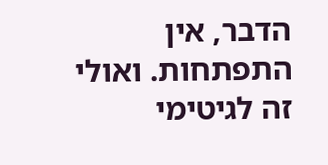הדבר, אין התפתחות. ואולי זה לגיטימי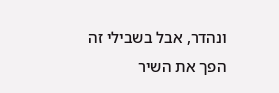ונהדר, אבל בשבילי זה הפך את השיר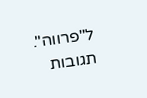ל"פרווה".
תגובות